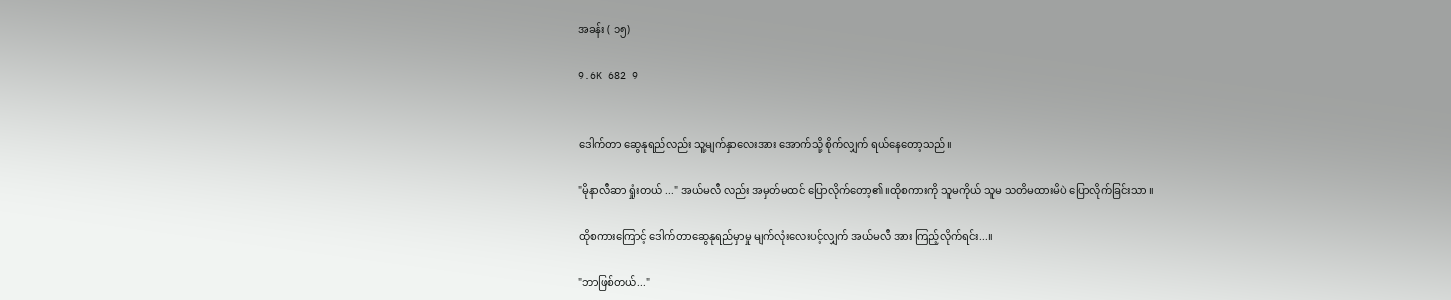အခန်း ( ၁၅)

9.6K 682 9


ဒေါက်တာ ဆွေနုရည်လည်း သူ့မျက်နှာလေးအား အောက်သို့ စိုက်လျှက် ရယ်နေတော့သည်။

"မိုနာလီဆာ ရှုံးတယ် ..." အယ်မလီ လည်း အမှတ်မထင် ပြောလိုက်တော့၏။ထိုစကားကို သူမကိုယ် သူမ သတိမထားမိပဲ ပြောလိုက်ခြင်းသာ ။

ထိုစကားကြောင့် ဒေါက်တာဆွေနုရည်မှာမှု မျက်လုံးလေးပင့်လျှက် အယ်မလီ အား ကြည့်လိုက်ရင်း...။

"ဘာဖြစ်တယ်..."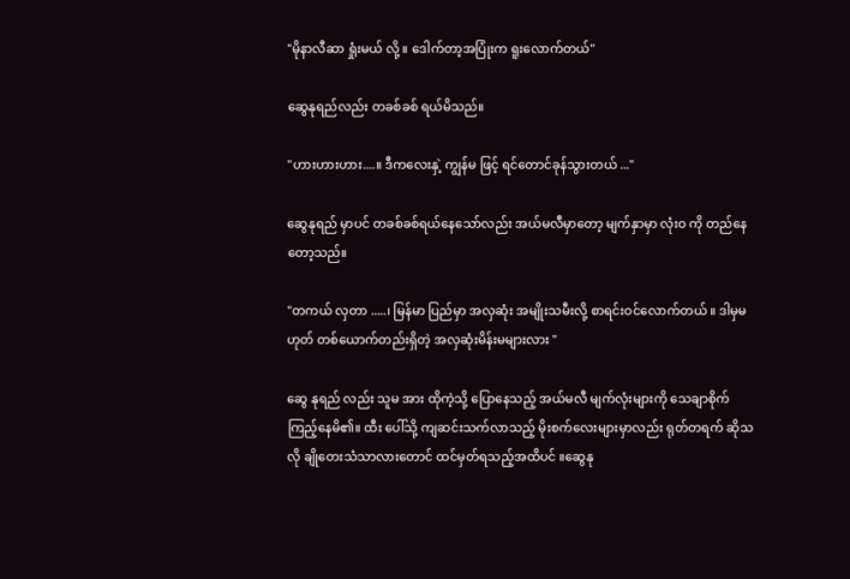"မိုနာလီဆာ ရှုံးမယ် လို့ ။ ဒေါက်တာ့အပြုံးက ရူးလောက်တယ်"

ဆွေနုရည်လည်း တခစ်ခစ် ရယ်မိသည်။

"ဟားဟားဟား....။ ဒီကလေးနှဲ့ ကျွန်မ ဖြင့် ရင်တောင်ခုန်သွားတယ် ..."

ဆွေနုရည် မှာပင် တခစ်ခစ်ရယ်နေသော်လည်း အယ်မလီမှာတော့ မျက်နှာမှာ လုံးဝ ကို တည်နေတော့သည်။

"တကယ် လှတာ .....၊ မြန်မာ ပြည်မှာ အလှဆုံး အမျိုးသမီးလို့ စာရင်းဝင်လောက်တယ် ။ ဒါမှမဟုတ် တစ်ယောက်တည်းရှိတဲ့ အလှဆုံးမိန်းမများလား "

ဆွေ နုရည် လည်း သူမ အား ထိုကဲ့သို့ ပြောနေသည့် အယ်မလီ မျက်လုံးများကို သေချာစိုက်ကြည့်နေမိ၏။ ထီး ပေါ်သို့ ကျဆင်းသက်လာသည့် မိုးစက်လေးများမှာလည်း ရုတ်တရက် ဆိုသလို ချိုတေးသံသာလားတောင် ထင်မှတ်ရသည့်အထိပင် ။ဆွေနု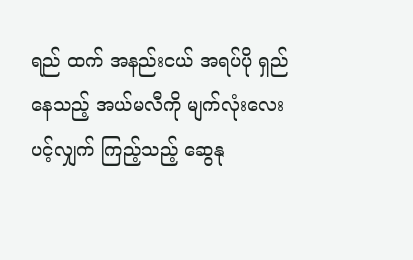ရည် ထက် အနည်းငယ် အရပ်ပို ရှည်နေသည့် အယ်မလီကို မျက်လုံးလေး ပင့်လျှက် ကြည့်သည့် ဆွေနု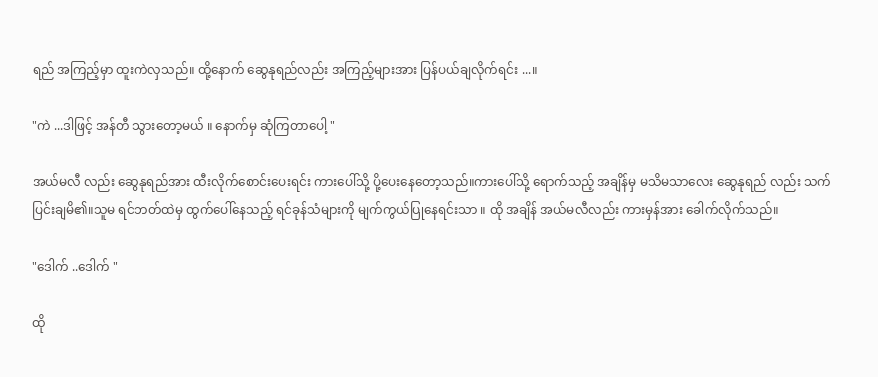ရည် အကြည့်မှာ ထူးကဲလှသည်။ ထို့နောက် ဆွေနုရည်လည်း အကြည့်များအား ပြန်ပယ်ချလိုက်ရင်း ...။

"ကဲ ...ဒါဖြင့် အန်တီ သွားတော့မယ် ။ နောက်မှ ဆုံကြတာပေါ့ "

အယ်မလီ လည်း ဆွေနုရည်အား ထီးလိုက်စောင်းပေးရင်း ကားပေါ်သို့ ပို့ပေးနေတော့သည်။ကားပေါ်သို့ ရောက်သည့် အချိန်မှ မသိမသာလေး ဆွေနုရည် လည်း သက်ပြင်းချမိ၏။သူမ ရင်ဘတ်ထဲမှ ထွက်ပေါ်နေသည့် ရင်ခုန်သံများကို မျက်ကွယ်ပြုနေရင်းသာ ။ ထို အချိန် အယ်မလီလည်း ကားမှန်အား ခေါက်လိုက်သည်။

"ဒေါက် ..ဒေါက် "

ထို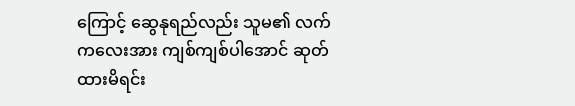ကြောင့် ဆွေနုရည်လည်း သူမ၏ လက်ကလေးအား ကျစ်ကျစ်ပါအောင် ဆုတ်ထားမိရင်း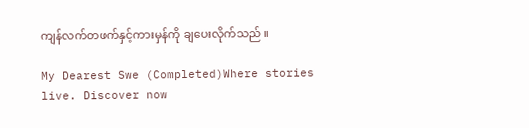ကျန်လက်တဖက်နှင့်ကားမှန်ကို ချပေးလိုက်သည် ။

My Dearest Swe (Completed)Where stories live. Discover now